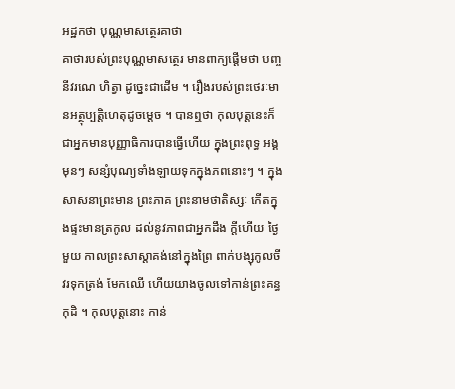អដ្ឋកថា បុណ្ណមាសត្ថេរគាថា
គាថារបស់ព្រះបុណ្ណមាសត្ថេរ មានពាក្យផ្តើមថា បញ្ច នីវរណេ ហិត្វា ដូច្នេះជាដើម ។ រឿងរបស់ព្រះថេរៈមានអត្ថុប្បត្តិហេតុដូចម្តេច ។ បានឮថា កុលបុត្តនេះក៏ជាអ្នកមានបុញ្ញាធិការបានធ្វើហើយ ក្នុងព្រះពុទ្ធ អង្គមុនៗ សន្សំបុណ្យទាំងឡាយទុកក្នុងភពនោះៗ ។ ក្នុងសាសនាព្រះមាន ព្រះភាគ ព្រះនាមថាតិស្សៈ កើតក្នុងផ្ទះមានត្រកូល ដល់នូវភាពជាអ្នកដឹង ក្តីហើយ ថ្ងៃមួយ កាលព្រះសាស្តាគង់នៅក្នុងព្រៃ ពាក់បង្សុកូលចីវរទុកត្រង់ មែកឈើ ហើយយាងចូលទៅកាន់ព្រះគន្ធកុដិ ។ កុលបុត្តនោះ កាន់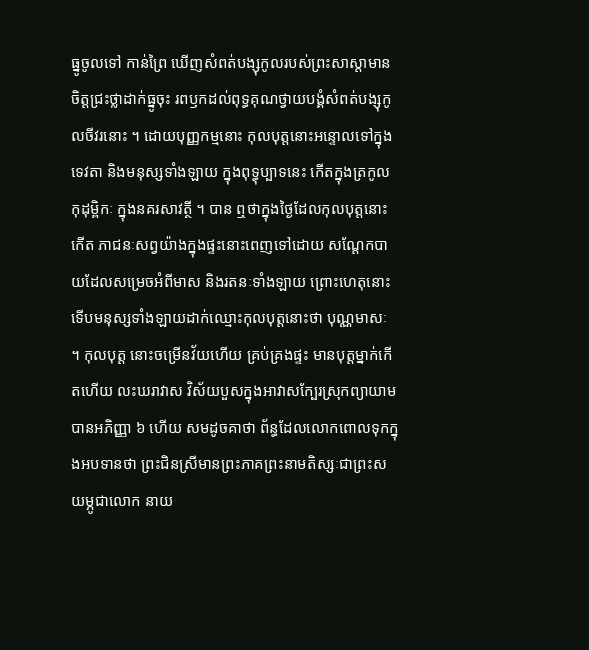ធ្នូចូលទៅ កាន់ព្រៃ ឃើញសំពត់បង្សុកូលរបស់ព្រះសាស្តាមានចិត្តជ្រះថ្លាដាក់ធ្នូចុះ រពឫកដល់ពុទ្ធគុណថ្វាយបង្គំសំពត់បង្សុកូលចីវរនោះ ។ ដោយបុញ្ញកម្មនោះ កុលបុត្តនោះអន្ទោលទៅក្នុងទេវតា និងមនុស្សទាំងឡាយ ក្នុងពុទ្ធុប្បាទនេះ កើតក្នុងត្រកូលកុដុម្ពិកៈ ក្នុងនគរសាវត្ថី ។ បាន ឮថាក្នុងថ្ងៃដែលកុលបុត្តនោះកើត ភាជនៈសព្វយ៉ាងក្នុងផ្ទះនោះពេញទៅដោយ សណ្តែកបាយដែលសម្រេចអំពីមាស និងរតនៈទាំងឡាយ ព្រោះហេតុនោះ ទើបមនុស្សទាំងឡាយដាក់ឈ្មោះកុលបុត្តនោះថា បុណ្ណមាសៈ ។ កុលបុត្ត នោះចម្រើនវ័យហើយ គ្រប់គ្រងផ្ទះ មានបុត្តម្នាក់កើតហើយ លះឃរាវាស វិស័យបួសក្នុងអាវាសក្បែរស្រុកព្យាយាមបានអភិញ្ញា ៦ ហើយ សមដូចគាថា ព័ន្ធដែលលោកពោលទុកក្នុងអបទានថា ព្រះជិនស្រីមានព្រះភាគព្រះនាមតិស្សៈជាព្រះសយម្ភូជាលោក នាយ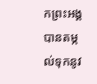កព្រះអង្គបានតម្កល់ទុកនូវ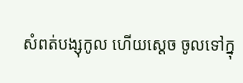សំពត់បង្សុកូល ហើយស្តេច ចូលទៅក្នុ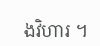ងវិហារ ។